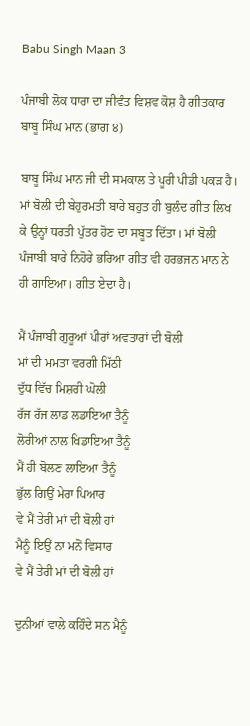Babu Singh Maan 3

ਪੰਜਾਬੀ ਲੋਕ ਧਾਰਾ ਦਾ ਜੀਵੰਤ ਵਿਸ਼ਵ ਕੋਸ਼ ਹੈ ਗੀਤਕਾਰ ਬਾਬੂ ਸਿੰਘ ਮਾਨ (ਭਾਗ ੪)

ਬਾਬੂ ਸਿੰਘ ਮਾਨ ਜੀ ਦੀ ਸਮਕਾਲ ਤੇ ਪੂਰੀ ਪੀਡੀ ਪਕੜ ਹੈ। ਮਾਂ ਬੋਲੀ ਦੀ ਬੇਹੁਰਮਤੀ ਬਾਰੇ ਬਹੁਤ ਹੀ ਬੁਲੰਦ ਗੀਤ ਲਿਖ ਕੇ ਉਨ੍ਹਾਂ ਧਰਤੀ ਪੁੱਤਰ ਹੋਣ ਦਾ ਸਬੂਤ ਦਿੱਤਾ। ਮਾਂ ਬੋਲੀ ਪੰਜਾਬੀ ਬਾਰੇ ਨਿਹੋਰੇ ਭਰਿਆ ਗੀਤ ਵੀ ਹਰਭਜਨ ਮਾਨ ਨੇ ਹੀ ਗਾਇਆ। ਗੀਤ ਏਦਾ ਹੈ।

ਮੈਂ ਪੰਜਾਬੀ ਗੁਰੂਆਂ ਪੀਰਾਂ ਅਵਤਾਰਾਂ ਦੀ ਬੋਲੀ
ਮਾਂ ਦੀ ਮਮਤਾ ਵਰਗੀ ਮਿੱਠੀ
ਦੁੱਧ ਵਿੱਚ ਮਿਸ਼ਰੀ ਘੋਲੀ
ਰੱਜ ਰੱਜ ਲਾਡ ਲਡਾਇਆ ਤੈਨੂੰ
ਲੋਰੀਆਂ ਨਾਲ ਖਿਡਾਇਆ ਤੈਨੂੰ
ਮੈਂ ਹੀ ਬੋਲਣ ਲਾਇਆ ਤੈਨੂੰ
ਭੁੱਲ ਗਿਉਂ ਮੇਰਾ ਪਿਆਰ
ਵੇ ਮੈਂ ਤੇਰੀ ਮਾਂ ਦੀ ਬੋਲੀ ਹਾਂ
ਮੈਨੂੰ ਇਉਂ ਨਾ ਮਨੋਂ ਵਿਸਾਰ
ਵੇ ਮੈਂ ਤੇਰੀ ਮਾਂ ਦੀ ਬੋਲੀ ਹਾਂ

ਦੁਨੀਆਂ ਵਾਲੇ ਕਹਿੰਦੇ ਸਨ ਮੈਨੂੰ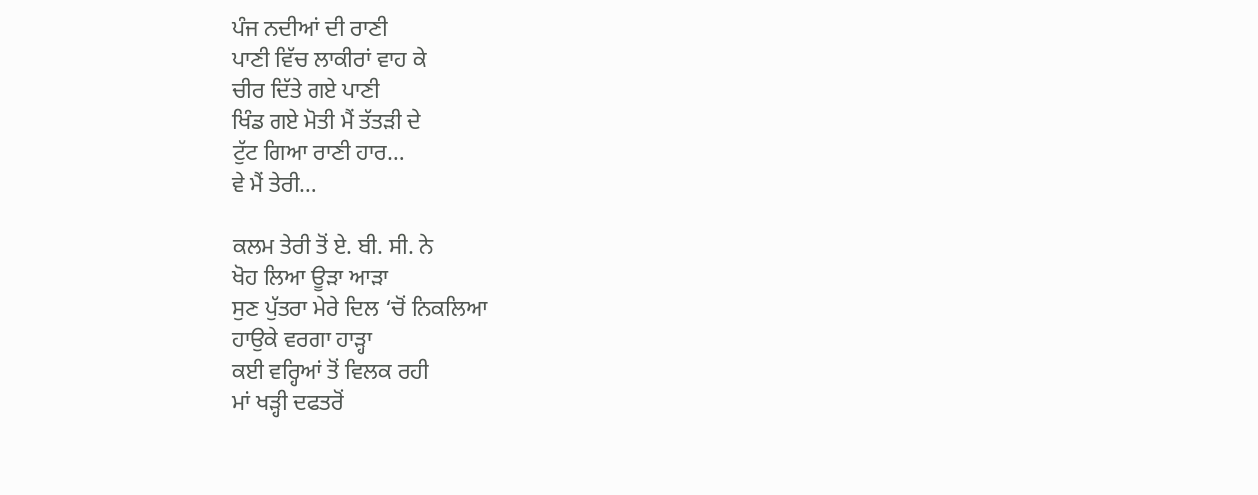ਪੰਜ ਨਦੀਆਂ ਦੀ ਰਾਣੀ
ਪਾਣੀ ਵਿੱਚ ਲਾਕੀਰਾਂ ਵਾਹ ਕੇ
ਚੀਰ ਦਿੱਤੇ ਗਏ ਪਾਣੀ
ਖਿੰਡ ਗਏ ਮੋਤੀ ਮੈਂ ਤੱਤੜੀ ਦੇ
ਟੁੱਟ ਗਿਆ ਰਾਣੀ ਹਾਰ…
ਵੇ ਮੈਂ ਤੇਰੀ…

ਕਲਮ ਤੇਰੀ ਤੋਂ ਏ. ਬੀ. ਸੀ. ਨੇ
ਖੋਹ ਲਿਆ ਊੜਾ ਆੜਾ
ਸੁਣ ਪੁੱਤਰਾ ਮੇਰੇ ਦਿਲ ‘ਚੋਂ ਨਿਕਲਿਆ
ਹਾਉਕੇ ਵਰਗਾ ਹਾੜ੍ਹਾ
ਕਈ ਵਰ੍ਹਿਆਂ ਤੋਂ ਵਿਲਕ ਰਹੀ
ਮਾਂ ਖੜ੍ਹੀ ਦਫਤਰੋਂ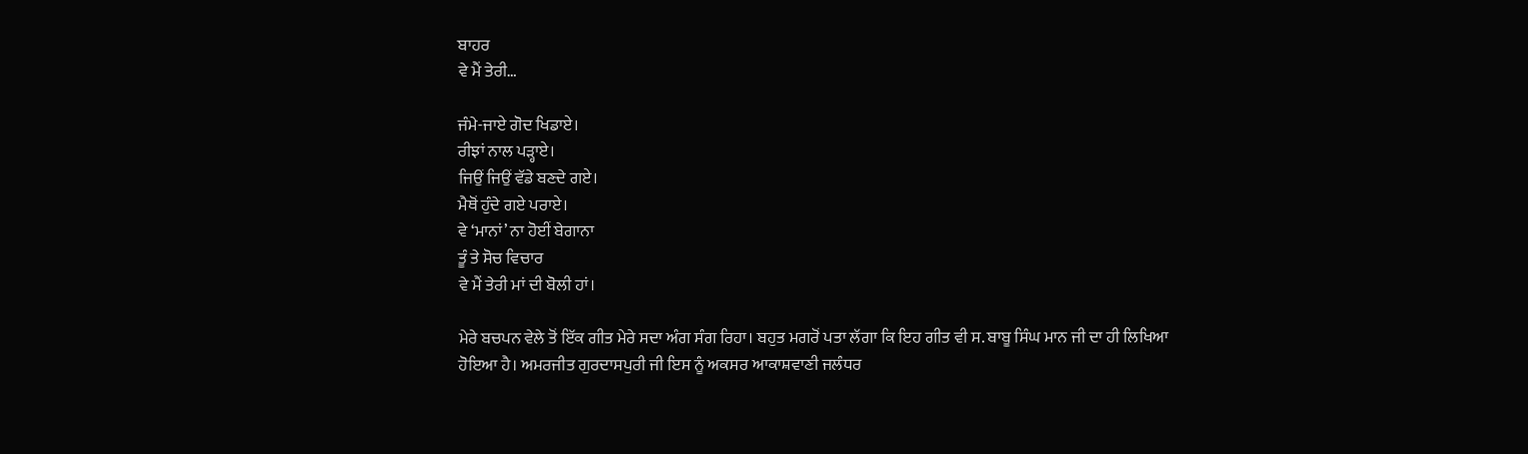ਬਾਹਰ
ਵੇ ਮੈਂ ਤੇਰੀ…

ਜੰਮੇ-ਜਾਏ ਗੋਦ ਖਿਡਾਏ।
ਰੀਝਾਂ ਨਾਲ ਪੜ੍ਹਾਏ।
ਜਿਉਂ ਜਿਉਂ ਵੱਡੇ ਬਣਦੇ ਗਏ।
ਮੈਥੋਂ ਹੁੰਦੇ ਗਏ ਪਰਾਏ।
ਵੇ ‘ਮਾਨਾਂ’ ਨਾ ਹੋਈਂ ਬੇਗਾਨਾ
ਤੂੰ ਤੇ ਸੋਚ ਵਿਚਾਰ
ਵੇ ਮੈਂ ਤੇਰੀ ਮਾਂ ਦੀ ਬੋਲੀ ਹਾਂ।

ਮੇਰੇ ਬਚਪਨ ਵੇਲੇ ਤੋਂ ਇੱਕ ਗੀਤ ਮੇਰੇ ਸਦਾ ਅੰਗ ਸੰਗ ਰਿਹਾ। ਬਹੁਤ ਮਗਰੋਂ ਪਤਾ ਲੱਗਾ ਕਿ ਇਹ ਗੀਤ ਵੀ ਸ. ਬਾਬੂ ਸਿੰਘ ਮਾਨ ਜੀ ਦਾ ਹੀ ਲਿਖਿਆ ਹੋਇਆ ਹੈ। ਅਮਰਜੀਤ ਗੁਰਦਾਸਪੁਰੀ ਜੀ ਇਸ ਨੂੰ ਅਕਸਰ ਆਕਾਸ਼ਵਾਣੀ ਜਲੰਧਰ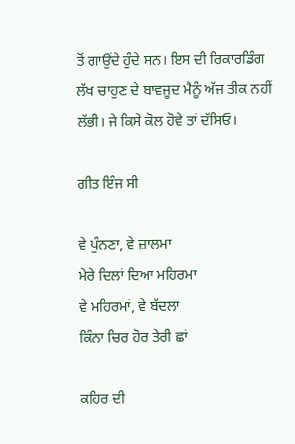ਤੋਂ ਗਾਉਂਦੇ ਹੁੰਦੇ ਸਨ। ਇਸ ਦੀ ਰਿਕਾਰਡਿੰਗ ਲੱਖ ਚਾਹੁਣ ਦੇ ਬਾਵਜੂਦ ਮੈਨੂੰ ਅੱਜ ਤੀਕ ਨਹੀਂ ਲੱਭੀ। ਜੇ ਕਿਸੇ ਕੋਲ ਹੋਵੇ ਤਾਂ ਦੱਸਿਓ।

ਗੀਤ ਇੰਜ ਸੀ

ਵੇ ਪੁੰਨਣਾ, ਵੇ ਜ਼ਾਲਮਾ
ਮੇਰੇ ਦਿਲਾਂ ਦਿਆ ਮਹਿਰਮਾ
ਵੇ ਮਹਿਰਮਾਂ, ਵੇ ਬੱਦਲਾ
ਕਿੰਨਾ ਚਿਰ ਹੋਰ ਤੇਰੀ ਛਾਂ

ਕਹਿਰ ਦੀ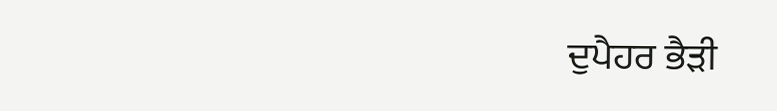ਦੁਪੈਹਰ ਭੈੜੀ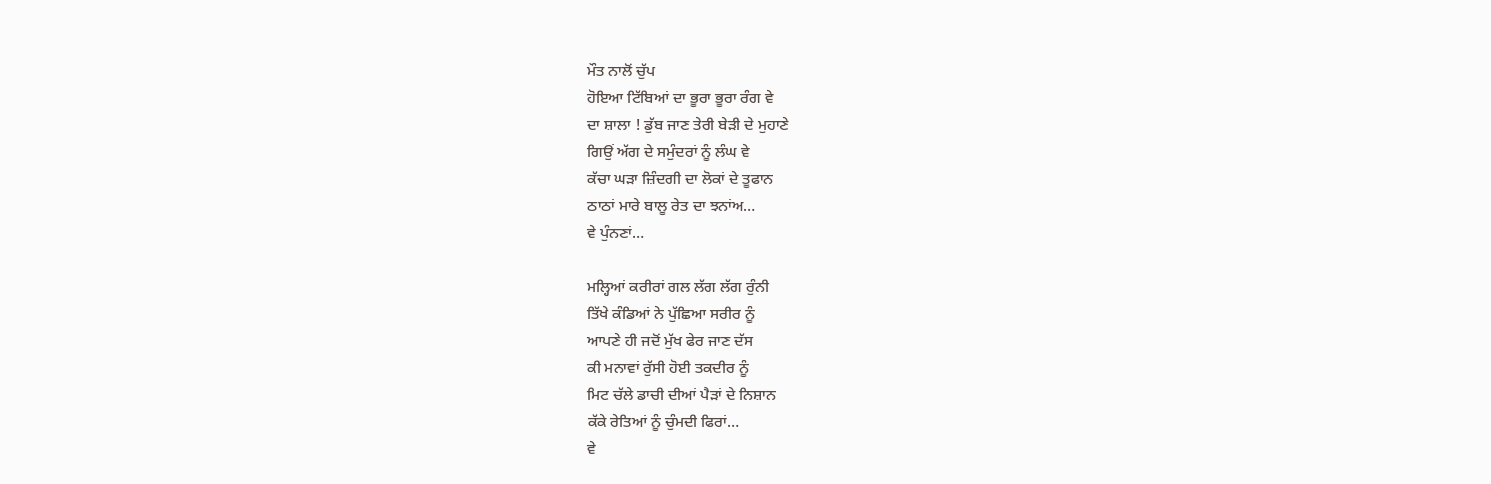ਮੌਤ ਨਾਲੋਂ ਚੁੱਪ
ਹੋਇਆ ਟਿੱਬਿਆਂ ਦਾ ਭੂਰਾ ਭੂਰਾ ਰੰਗ ਵੇ
ਦਾ ਸ਼ਾਲਾ ! ਡੁੱਬ ਜਾਣ ਤੇਰੀ ਬੇੜੀ ਦੇ ਮੁਹਾਣੇ
ਗਿਉਂ ਅੱਗ ਦੇ ਸਮੁੰਦਰਾਂ ਨੂੰ ਲੰਘ ਵੇ
ਕੱਚਾ ਘੜਾ ਜ਼ਿੰਦਗੀ ਦਾ ਲੋਕਾਂ ਦੇ ਤੂਫਾਨ
ਠਾਠਾਂ ਮਾਰੇ ਬਾਲੂ ਰੇਤ ਦਾ ਝਨਾਂਅ…
ਵੇ ਪੁੰਨਣਾਂ…

ਮਲ੍ਹਿਆਂ ਕਰੀਰਾਂ ਗਲ ਲੱਗ ਲੱਗ ਰੁੰਨੀ
ਤਿੱਖੇ ਕੰਡਿਆਂ ਨੇ ਪੁੱਛਿਆ ਸਰੀਰ ਨੂੰ
ਆਪਣੇ ਹੀ ਜਦੋਂ ਮੁੱਖ ਫੇਰ ਜਾਣ ਦੱਸ
ਕੀ ਮਨਾਵਾਂ ਰੁੱਸੀ ਹੋਈ ਤਕਦੀਰ ਨੂੰ
ਮਿਟ ਚੱਲੇ ਡਾਚੀ ਦੀਆਂ ਪੈੜਾਂ ਦੇ ਨਿਸ਼ਾਨ
ਕੱਕੇ ਰੇਤਿਆਂ ਨੂੰ ਚੁੰਮਦੀ ਫਿਰਾਂ…
ਵੇ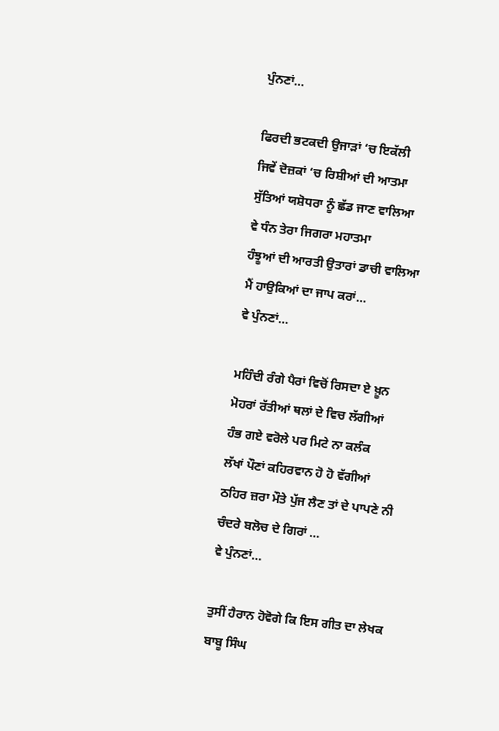ਪੁੰਨਣਾਂ…

ਫਿਰਦੀ ਭਟਕਦੀ ਉਜਾੜਾਂ ‘ਚ ਇਕੱਲੀ
ਜਿਵੇਂ ਦੋਜ਼ਕਾਂ ‘ਚ ਰਿਸ਼ੀਆਂ ਦੀ ਆਤਮਾ
ਸੁੱਤਿਆਂ ਯਸ਼ੋਧਰਾ ਨੂੰ ਛੱਡ ਜਾਣ ਵਾਲਿਆ
ਵੇ ਧੰਨ ਤੇਰਾ ਜਿਗਰਾ ਮਹਾਤਮਾ
ਹੰਝੂਆਂ ਦੀ ਆਰਤੀ ਉਤਾਰਾਂ ਡਾਚੀ ਵਾਲਿਆ
ਮੈਂ ਹਾਉਕਿਆਂ ਦਾ ਜਾਪ ਕਰਾਂ…
ਵੇ ਪੁੰਨਣਾਂ…

ਮਹਿੰਦੀ ਰੰਗੇ ਪੈਰਾਂ ਵਿਚੋਂ ਰਿਸਦਾ ਏ ਖ਼ੂਨ
ਮੋਹਰਾਂ ਰੱਤੀਆਂ ਥਲਾਂ ਦੇ ਵਿਚ ਲੱਗੀਆਂ
ਹੰਭ ਗਏ ਵਰੋਲੇ ਪਰ ਮਿਟੇ ਨਾ ਕਲੰਕ
ਲੱਖਾਂ ਪੌਣਾਂ ਕਹਿਰਵਾਨ ਹੋ ਹੋ ਵੱਗੀਆਂ
ਠਹਿਰ ਜ਼ਰਾ ਮੌਤੇ ਪੁੱਜ ਲੈਣ ਤਾਂ ਦੇ ਪਾਪਣੇ ਨੀ
ਚੰਦਰੇ ਬਲੋਚ ਦੇ ਗਿਰਾਂ …
ਵੇ ਪੁੰਨਣਾਂ…

ਤੁਸੀਂ ਹੈਰਾਨ ਹੋਵੋਗੇ ਕਿ ਇਸ ਗੀਤ ਦਾ ਲੇਖਕ ਬਾਬੂ ਸਿੰਘ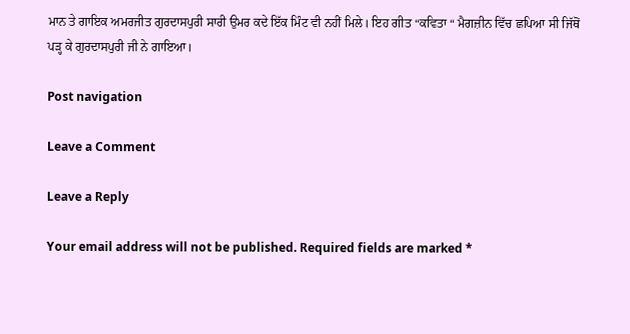ਮਾਨ ਤੇ ਗਾਇਕ ਅਮਰਜੀਤ ਗੁਰਦਾਸਪੁਰੀ ਸਾਰੀ ਉਮਰ ਕਦੇ ਇੱਕ ਮਿੰਟ ਵੀ ਨਹੀਂ ਮਿਲੇ। ਇਹ ਗੀਤ “ਕਵਿਤਾ “ ਮੈਗਜ਼ੀਨ ਵਿੱਚ ਛਪਿਆ ਸੀ ਜਿੱਥੋਂ ਪੜ੍ਹ ਕੇ ਗੁਰਦਾਸਪੁਰੀ ਜੀ ਨੇ ਗਾਇਆ।

Post navigation

Leave a Comment

Leave a Reply

Your email address will not be published. Required fields are marked *